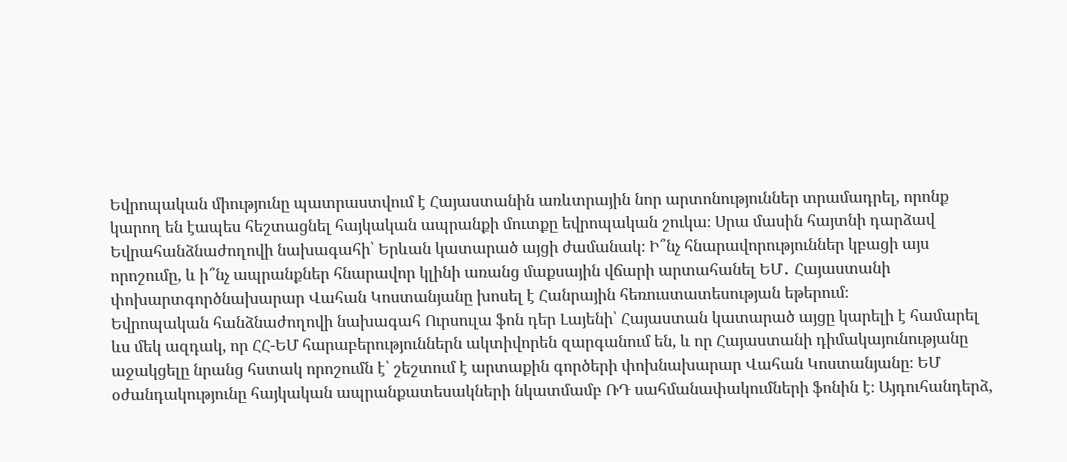Եվրոպական միությունը պատրաստվում է Հայաստանին առևտրային նոր արտոնություններ տրամադրել, որոնք կարող են էապես հեշտացնել հայկական ապրանքի մուտքը եվրոպական շուկա։ Սրա մասին հայտնի դարձավ Եվրահանձնաժողովի նախագահի՝ Երևան կատարած այցի ժամանակ։ Ի՞նչ հնարավորություններ կբացի այս որոշումը, և ի՞նչ ապրանքներ հնարավոր կլինի առանց մաքսային վճարի արտահանել ԵՄ․ Հայաստանի փոխարտգործնախարար Վահան Կոստանյանը խոսել է Հանրային հեռուստատեսության եթերում։
Եվրոպական հանձնաժողովի նախագահ Ուրսուլա ֆոն դեր Լայենի՝ Հայաստան կատարած այցը կարելի է համարել ևս մեկ ազդակ, որ ՀՀ-ԵՄ հարաբերություններն ակտիվորեն զարգանում են, և որ Հայաստանի դիմակայունությանը աջակցելը նրանց հստակ որոշումն է՝ շեշտում է արտաքին գործերի փոխնախարար Վահան Կոստանյանը։ ԵՄ օժանդակությունը հայկական ապրանքատեսակների նկատմամբ ՌԴ սահմանափակումների ֆոնին է։ Այդուհանդերձ,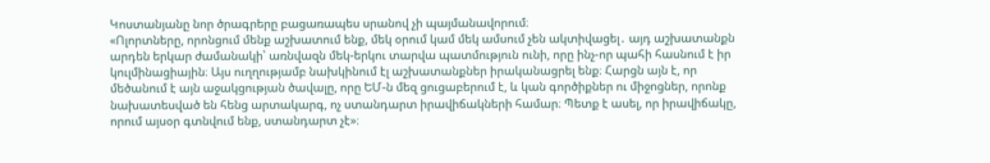Կոստանյանը նոր ծրագրերը բացառապես սրանով չի պայմանավորում։
«Ոլորտները, որոնցում մենք աշխատում ենք, մեկ օրում կամ մեկ ամսում չեն ակտիվացել․ այդ աշխատանքն արդեն երկար ժամանակի՝ առնվազն մեկ-երկու տարվա պատմություն ունի, որը ինչ-որ պահի հասնում է իր կուլմինացիային։ Այս ուղղությամբ նախկինում էլ աշխատանքներ իրականացրել ենք։ Հարցն այն է, որ մեծանում է այն աջակցության ծավալը, որը ԵՄ-ն մեզ ցուցաբերում է, և կան գործիքներ ու միջոցներ, որոնք նախատեսված են հենց արտակարգ, ոչ ստանդարտ իրավիճակների համար։ Պետք է ասել, որ իրավիճակը, որում այսօր գտնվում ենք, ստանդարտ չէ»։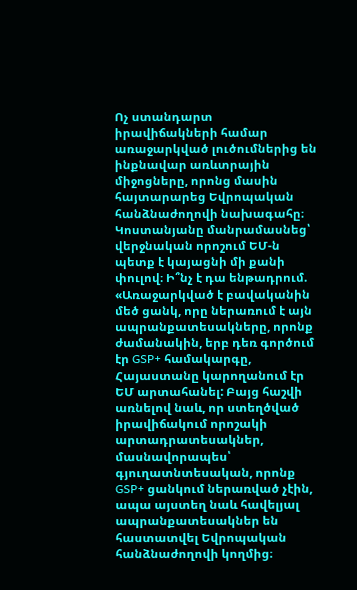Ոչ ստանդարտ իրավիճակների համար առաջարկված լուծումներից են ինքնավար առևտրային միջոցները, որոնց մասին հայտարարեց Եվրոպական հանձնաժողովի նախագահը։ Կոստանյանը մանրամասնեց՝ վերջնական որոշում ԵՄ-ն պետք է կայացնի մի քանի փուլով։ Ի՞նչ է դա ենթադրում.
«Առաջարկված է բավականին մեծ ցանկ, որը ներառում է այն ապրանքատեսակները, որոնք ժամանակին, երբ դեռ գործում էր GSP+ համակարգը, Հայաստանը կարողանում էր ԵՄ արտահանել: Բայց հաշվի առնելով նաև, որ ստեղծված իրավիճակում որոշակի արտադրատեսակներ, մասնավորապես՝ գյուղատնտեսական, որոնք GSP+ ցանկում ներառված չէին, ապա այստեղ նաև հավելյալ ապրանքատեսակներ են հաստատվել Եվրոպական հանձնաժողովի կողմից։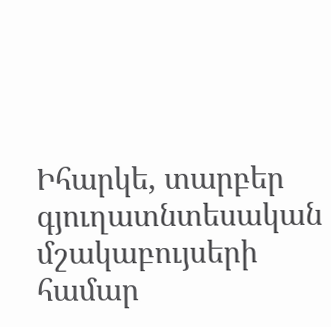Իհարկե, տարբեր գյուղատնտեսական մշակաբույսերի համար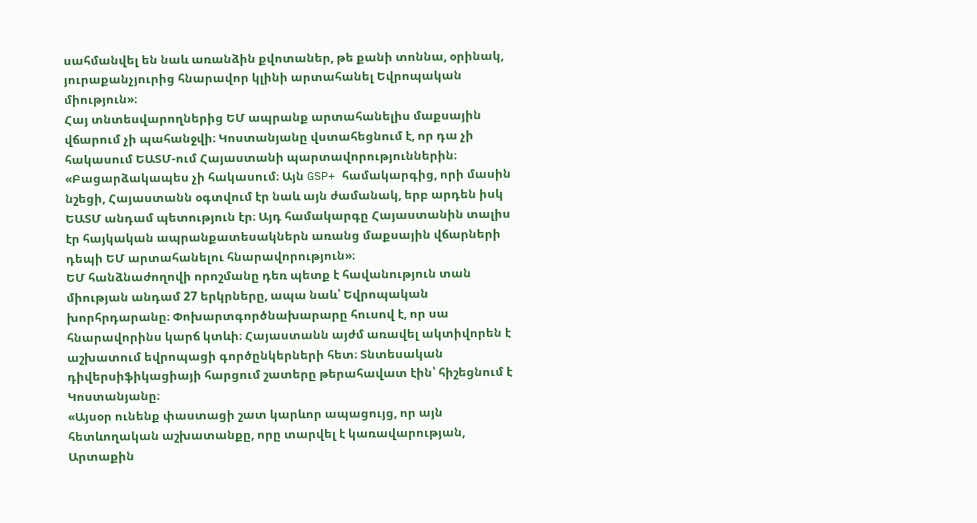սահմանվել են նաև առանձին քվոտաներ, թե քանի տոննա, օրինակ, յուրաքանչյուրից հնարավոր կլինի արտահանել Եվրոպական միություն»։
Հայ տնտեսվարողներից ԵՄ ապրանք արտահանելիս մաքսային վճարում չի պահանջվի։ Կոստանյանը վստահեցնում է, որ դա չի հակասում ԵԱՏՄ-ում Հայաստանի պարտավորություններին։
«Բացարձակապես չի հակասում։ Այն GSP+ համակարգից, որի մասին նշեցի, Հայաստանն օգտվում էր նաև այն ժամանակ, երբ արդեն իսկ ԵԱՏՄ անդամ պետություն էր։ Այդ համակարգը Հայաստանին տալիս էր հայկական ապրանքատեսակներն առանց մաքսային վճարների դեպի ԵՄ արտահանելու հնարավորություն»։
ԵՄ հանձնաժողովի որոշմանը դեռ պետք է հավանություն տան միության անդամ 27 երկրները, ապա նաև՝ Եվրոպական խորհրդարանը։ Փոխարտգործնախարարը հուսով է, որ սա հնարավորինս կարճ կտևի։ Հայաստանն այժմ առավել ակտիվորեն է աշխատում եվրոպացի գործընկերների հետ։ Տնտեսական դիվերսիֆիկացիայի հարցում շատերը թերահավատ էին՝ հիշեցնում է Կոստանյանը։
«Այսօր ունենք փաստացի շատ կարևոր ապացույց, որ այն հետևողական աշխատանքը, որը տարվել է կառավարության, Արտաքին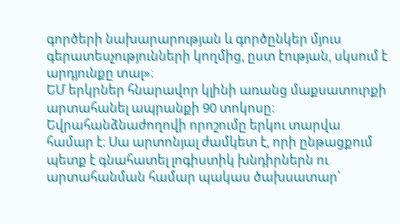գործերի նախարարության և գործընկեր մյուս գերատեսչությունների կողմից, ըստ էության, սկսում է արդյունքը տալ»։
ԵՄ երկրներ հնարավոր կլինի առանց մաքսատուրքի արտահանել ապրանքի 90 տոկոսը։ Եվրահանձնաժողովի որոշումը երկու տարվա համար է։ Սա արտոնյալ ժամկետ է, որի ընթացքում պետք է գնահատել լոգիստիկ խնդիրներն ու արտահանման համար պակաս ծախսատար՝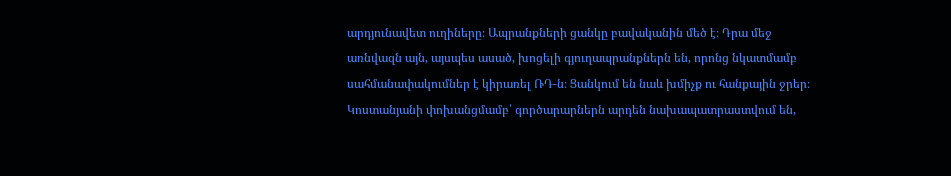արդյունավետ ուղիները։ Ապրանքների ցանկը բավականին մեծ է։ Դրա մեջ առնվազն այն, այսպես ասած, խոցելի գյուղապրանքներն են, որոնց նկատմամբ սահմանափակումներ է կիրառել ՌԴ-ն։ Ցանկում են նաև խմիչք ու հանքային ջրեր։ Կոստանյանի փոխանցմամբ՝ գործարարներն արդեն նախապատրաստվում են,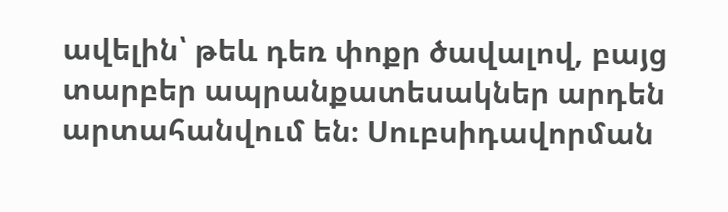ավելին՝ թեև դեռ փոքր ծավալով, բայց տարբեր ապրանքատեսակներ արդեն արտահանվում են։ Սուբսիդավորման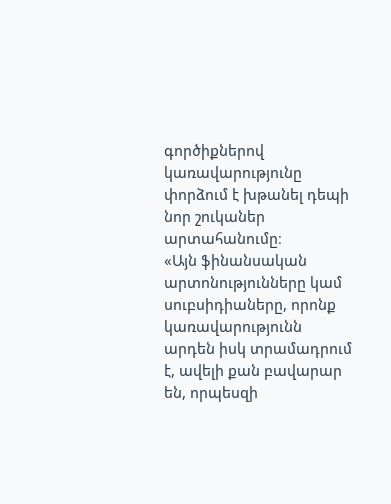գործիքներով կառավարությունը փորձում է խթանել դեպի նոր շուկաներ արտահանումը։
«Այն ֆինանսական արտոնությունները կամ սուբսիդիաները, որոնք կառավարությունն արդեն իսկ տրամադրում է, ավելի քան բավարար են, որպեսզի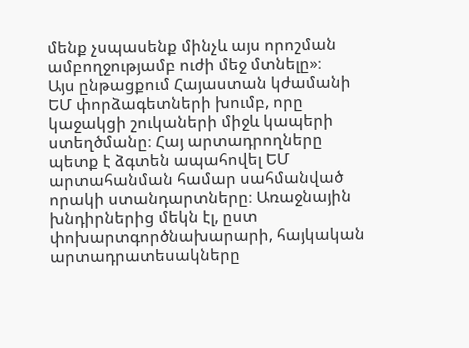մենք չսպասենք մինչև այս որոշման ամբողջությամբ ուժի մեջ մտնելը»։
Այս ընթացքում Հայաստան կժամանի ԵՄ փորձագետների խումբ, որը կաջակցի շուկաների միջև կապերի ստեղծմանը։ Հայ արտադրողները պետք է ձգտեն ապահովել ԵՄ արտահանման համար սահմանված որակի ստանդարտները։ Առաջնային խնդիրներից մեկն էլ, ըստ փոխարտգործնախարարի, հայկական արտադրատեսակները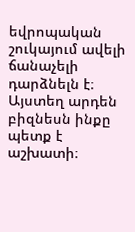եվրոպական շուկայում ավելի ճանաչելի դարձնելն է։ Այստեղ արդեն բիզնեսն ինքը պետք է աշխատի։